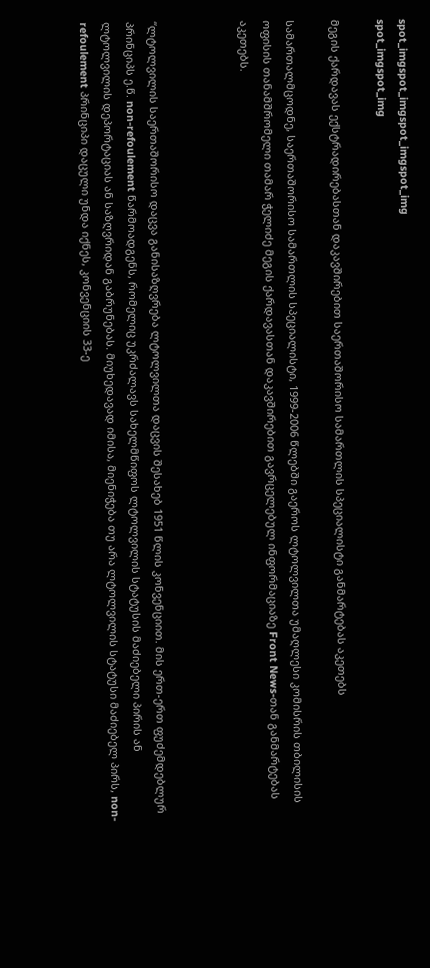spot_imgspot_imgspot_imgspot_img
spot_imgspot_img

მეგის ქარდავას ექსტრადირებასთან დაკავშირებით საერთაშორისო სამართლის სპეციალისტი განმარტებას აკეთებს

სამართალმცოდნე, საერთაშორისო სამართლის სპეციალისტი, 1999-2006 წლებში გაეროს ლტოლვილთა უმაღლესი კომისრის თბილისის ოფისის თანამშრომელი თამარ ჭელიძე მეგის ქარდავასთან დაკავშირებით გავრცელებულ ინფორმაციაზე Front News-თან განმარტებას აკეთებს.



“ლტოლვილის საერთაშორისო დაცვა განისაზღვრება ლტოლვილთა დაცვის შესახებ 1951 წლის კონვენციით. მის ერთ-ერთ ფუძემდებლურ პრინციპს ე.წ. non-refoulement წარმოადგენს, რომელიც უკრძალავს სახელმწიფოს ლტოლვილის სტატუსის მაძიებელი პირის ან ლტოლვილის დეპორტაციას ან საზღვრიდან გაბრუნებას. მიუხედავად იმისა, მიენიჭება თუ არა ლტოლვილის სტატუსი მაძიებელ პირს, non-refoulement პრინციპი დაცული უნდა იქნეს, კონვენციის 33-ე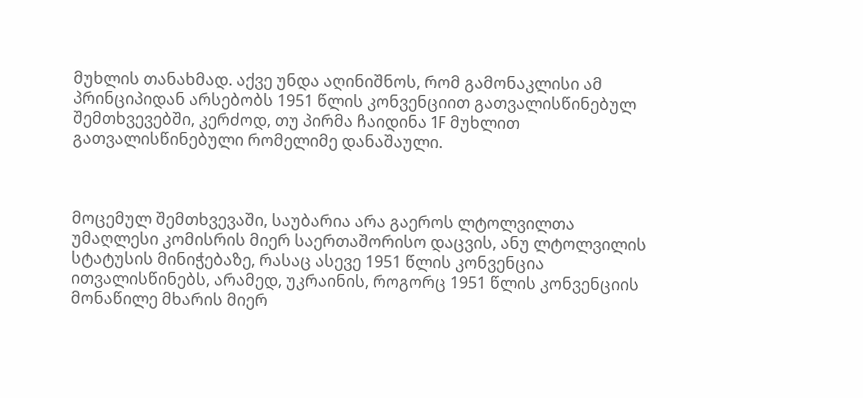მუხლის თანახმად. აქვე უნდა აღინიშნოს, რომ გამონაკლისი ამ პრინციპიდან არსებობს 1951 წლის კონვენციით გათვალისწინებულ შემთხვევებში, კერძოდ, თუ პირმა ჩაიდინა 1F მუხლით გათვალისწინებული რომელიმე დანაშაული.



მოცემულ შემთხვევაში, საუბარია არა გაეროს ლტოლვილთა უმაღლესი კომისრის მიერ საერთაშორისო დაცვის, ანუ ლტოლვილის სტატუსის მინიჭებაზე, რასაც ასევე 1951 წლის კონვენცია ითვალისწინებს, არამედ, უკრაინის, როგორც 1951 წლის კონვენციის მონაწილე მხარის მიერ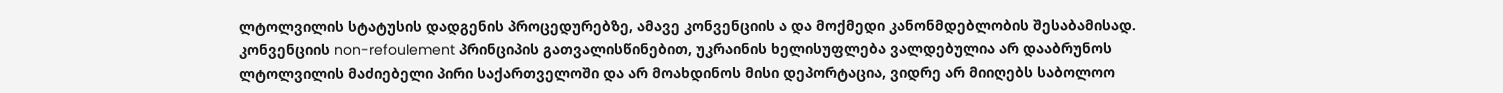ლტოლვილის სტატუსის დადგენის პროცედურებზე, ამავე კონვენციის ა და მოქმედი კანონმდებლობის შესაბამისად. კონვენციის non-refoulement პრინციპის გათვალისწინებით, უკრაინის ხელისუფლება ვალდებულია არ დააბრუნოს ლტოლვილის მაძიებელი პირი საქართველოში და არ მოახდინოს მისი დეპორტაცია, ვიდრე არ მიიღებს საბოლოო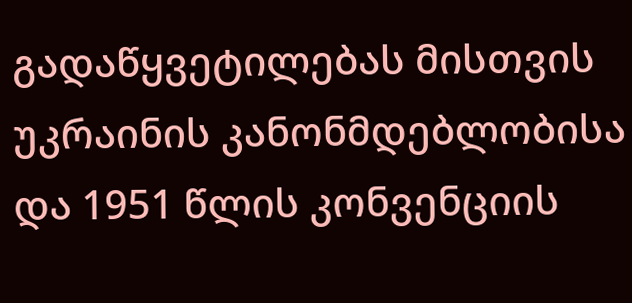გადაწყვეტილებას მისთვის უკრაინის კანონმდებლობისა და 1951 წლის კონვენციის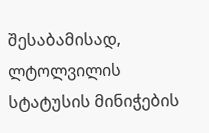შესაბამისად, ლტოლვილის სტატუსის მინიჭების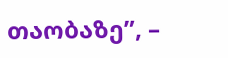თაობაზე”, –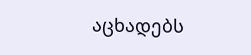აცხადებს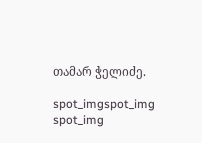თამარ ჭელიძე.

spot_imgspot_img
spot_img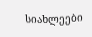სიახლეები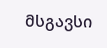მსგავსი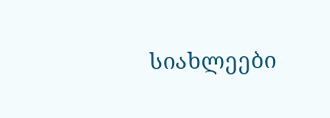სიახლეები